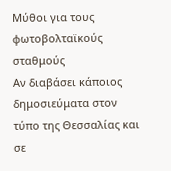Μύθοι για τους φωτοβολταϊκούς σταθμούς
Αν διαβάσει κάποιος δημοσιεύματα στον τύπο της Θεσσαλίας και σε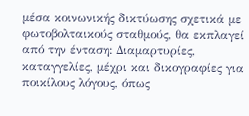μέσα κοινωνικής δικτύωσης σχετικά με φωτοβολταικούς σταθμούς, θα εκπλαγεί από την ένταση: Διαμαρτυρίες, καταγγελίες, μέχρι και δικογραφίες για ποικίλους λόγους, όπως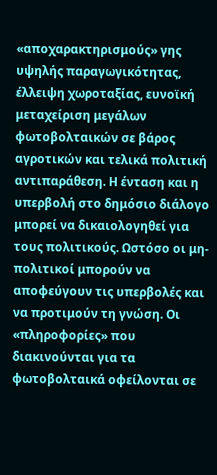«αποχαρακτηρισμούς» γης υψηλής παραγωγικότητας, έλλειψη χωροταξίας, ευνοϊκή μεταχείριση μεγάλων φωτοβολταικών σε βάρος αγροτικών και τελικά πολιτική αντιπαράθεση. Η ένταση και η υπερβολή στο δημόσιο διάλογο μπορεί να δικαιολογηθεί για τους πολιτικούς. Ωστόσο οι μη-πολιτικοί μπορούν να αποφεύγουν τις υπερβολές και να προτιμούν τη γνώση. Οι «πληροφορίες» που διακινούνται για τα φωτοβολταικά οφείλονται σε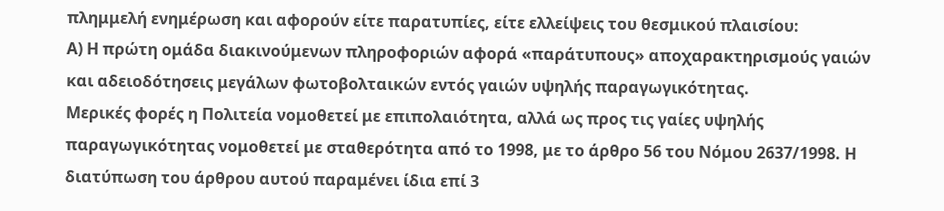πλημμελή ενημέρωση και αφορούν είτε παρατυπίες, είτε ελλείψεις του θεσμικού πλαισίου:
Α) Η πρώτη ομάδα διακινούμενων πληροφοριών αφορά «παράτυπους» αποχαρακτηρισμούς γαιών και αδειοδότησεις μεγάλων φωτοβολταικών εντός γαιών υψηλής παραγωγικότητας.
Μερικές φορές η Πολιτεία νομοθετεί με επιπολαιότητα, αλλά ως προς τις γαίες υψηλής παραγωγικότητας νομοθετεί με σταθερότητα από το 1998, με το άρθρο 56 του Νόμου 2637/1998. Η διατύπωση του άρθρου αυτού παραμένει ίδια επί 3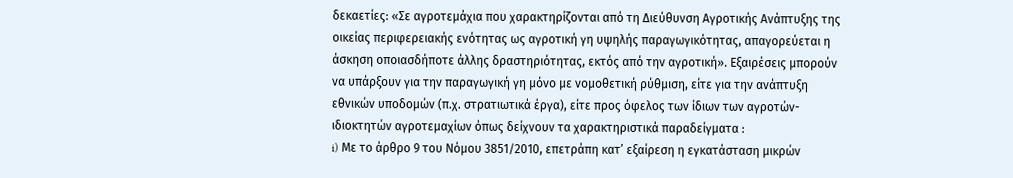δεκαετίες: «Σε αγροτεμάχια που χαρακτηρίζονται από τη Διεύθυνση Αγροτικής Ανάπτυξης της οικείας περιφερειακής ενότητας ως αγροτική γη υψηλής παραγωγικότητας, απαγορεύεται η άσκηση οποιασδήποτε άλλης δραστηριότητας, εκτός από την αγροτική». Εξαιρέσεις μπορούν να υπάρξουν για την παραγωγική γη μόνο με νομοθετική ρύθμιση, είτε για την ανάπτυξη εθνικών υποδομών (π.χ. στρατιωτικά έργα), είτε προς όφελος των ίδιων των αγροτών-ιδιοκτητών αγροτεμαχίων όπως δείχνουν τα χαρακτηριστικά παραδείγματα :
i) Με το άρθρο 9 του Νόμου 3851/2010, επετράπη κατ’ εξαίρεση η εγκατάσταση μικρών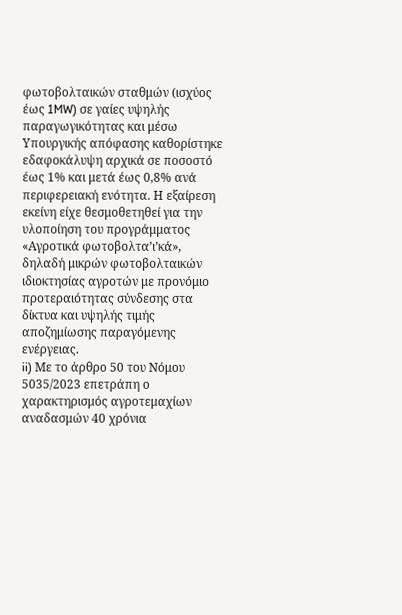φωτοβολταικών σταθμών (ισχύος έως 1MW) σε γαίες υψηλής παραγωγικότητας και μέσω Υπουργικής απόφασης καθορίστηκε εδαφοκάλυψη αρχικά σε ποσοστό έως 1% και μετά έως 0,8% ανά περιφερειακή ενότητα. Η εξαίρεση εκείνη είχε θεσμοθετηθεί για την υλοποίηση του προγράμματος «Αγροτικά φωτοβολτα’ι’κά», δηλαδή μικρών φωτοβολταικών ιδιοκτησίας αγροτών με προνόμιο προτεραιότητας σύνδεσης στα δίκτυα και υψηλής τιμής αποζημίωσης παραγόμενης ενέργειας.
ii) Με το άρθρο 50 του Νόμου 5035/2023 επετράπη ο χαρακτηρισμός αγροτεμαχίων αναδασμών 40 χρόνια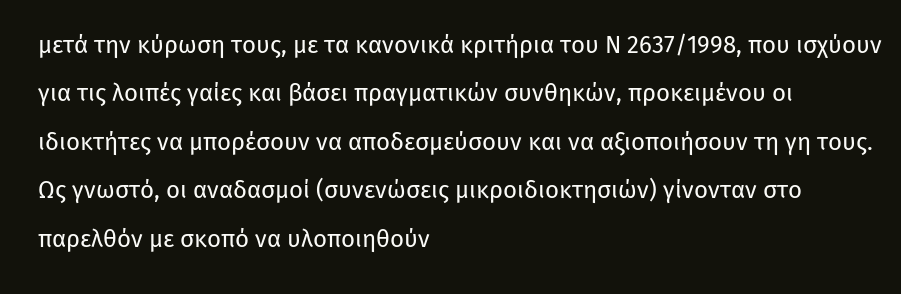μετά την κύρωση τους, με τα κανονικά κριτήρια του Ν 2637/1998, που ισχύουν για τις λοιπές γαίες και βάσει πραγματικών συνθηκών, προκειμένου οι ιδιοκτήτες να μπορέσουν να αποδεσμεύσουν και να αξιοποιήσουν τη γη τους. Ως γνωστό, οι αναδασμοί (συνενώσεις μικροιδιοκτησιών) γίνονταν στο παρελθόν με σκοπό να υλοποιηθούν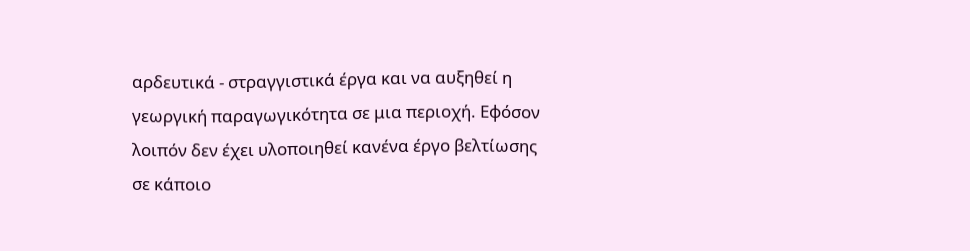αρδευτικά - στραγγιστικά έργα και να αυξηθεί η γεωργική παραγωγικότητα σε μια περιοχή. Εφόσον λοιπόν δεν έχει υλοποιηθεί κανένα έργο βελτίωσης σε κάποιο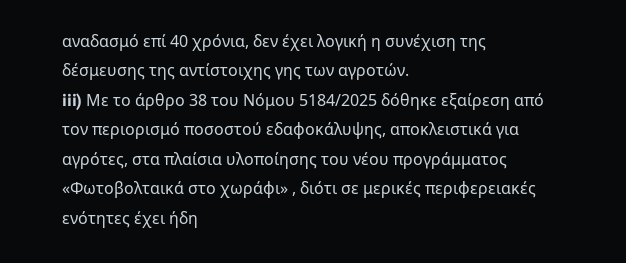αναδασμό επί 40 χρόνια, δεν έχει λογική η συνέχιση της δέσμευσης της αντίστοιχης γης των αγροτών.
iii) Με το άρθρο 38 του Νόμου 5184/2025 δόθηκε εξαίρεση από τον περιορισμό ποσοστού εδαφοκάλυψης, αποκλειστικά για αγρότες, στα πλαίσια υλοποίησης του νέου προγράμματος «Φωτοβολταικά στο χωράφι» , διότι σε μερικές περιφερειακές ενότητες έχει ήδη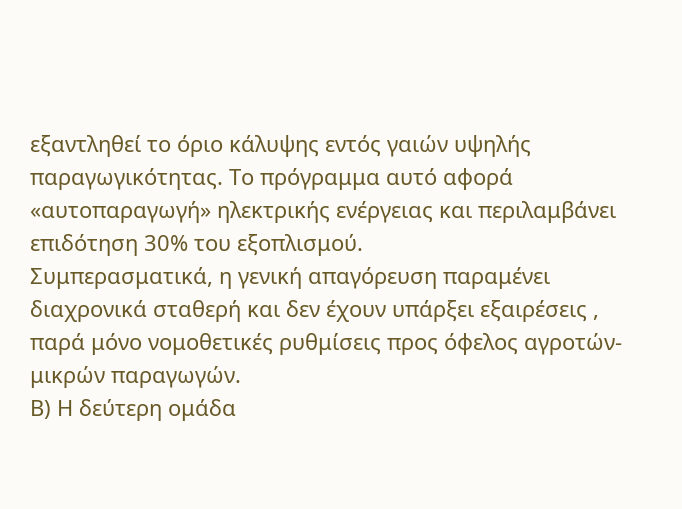εξαντληθεί το όριο κάλυψης εντός γαιών υψηλής παραγωγικότητας. Το πρόγραμμα αυτό αφορά «αυτοπαραγωγή» ηλεκτρικής ενέργειας και περιλαμβάνει επιδότηση 30% του εξοπλισμού.
Συμπερασματικά, η γενική απαγόρευση παραμένει διαχρονικά σταθερή και δεν έχουν υπάρξει εξαιρέσεις , παρά μόνο νομοθετικές ρυθμίσεις προς όφελος αγροτών-μικρών παραγωγών.
Β) Η δεύτερη ομάδα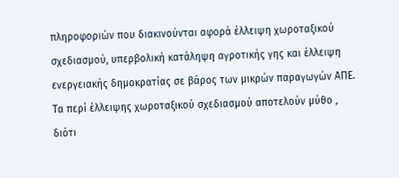πληροφοριών που διακινούνται αφορά έλλειψη χωροταξικού σχεδιασμού, υπερβολική κατάληψη αγροτικής γης και έλλειψη ενεργειακής δημοκρατίας σε βάρος των μικρών παραγωγών ΑΠΕ.
Τα περί έλλειψης χωροταξικού σχεδιασμού αποτελούν μύθο , διότι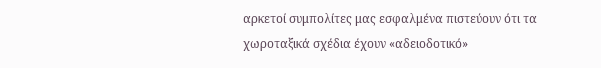αρκετοί συμπολίτες μας εσφαλμένα πιστεύουν ότι τα χωροταξικά σχέδια έχουν «αδειοδοτικό»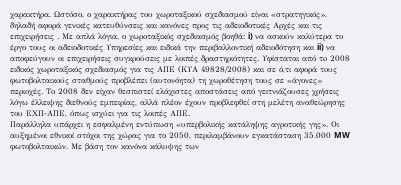χαρακτήρα. Ωστόσο, ο χαρακτήρας του χωροταξικού σχεδιασμού είναι «στρατηγικός», δηλαδή αφορά γενικές κατευθύνσεις και κανόνες προς τις αδειοδοτικές Αρχές και τις επιχειρήσεις . Με απλά λόγια, ο χωροταξικός σχεδιασμός βοηθά: i) να ασκούν καλύτερα το έργο τους οι αδειοδοτικές Υπηρεσίες και ειδικά την περιβαλλοντική αδειοδότηση και ii) να αποφεύγουν οι επιχειρήσεις συγκρούσεις με λοιπές δραστηριότητες. Υφίσταται από τo 2008 ειδικός χωροταξικός σχεδιασμός για τις ΑΠΕ (ΚΥΑ 49828/2008) και σε ό,τι αφορά τoυς φωτοβολταικούς σταθμούς προβλέπει (αυτονόητα) τη χωροθέτηση τους σε «άγονες» περιοχές. Το 2008 δεν είχαν θεσπιστεί ελάχιστες αποστάσεις από γειτνιάζουσες χρήσεις λόγω έλλειψης διεθνούς εμπειρίας, αλλά πλέον έχουν προβλεφθεί στη μελέτη αναθεώρησης του ΕΧΠ-ΑΠΕ, όπως ισχύει για τις λοιπές ΑΠΕ.
Παράλληλα υπάρχει η εσφαλμένη εντύπωση «υπερβολικής κατάληψης αγροτικής γης». Οι αυξημένοι εθνικοί στόχοι της χώρας για το 2050, περιλαμβάνουν εγκατάσταση 35.000 MW φωτοβολταικών. Με βάση τον κανόνα κάλυψης των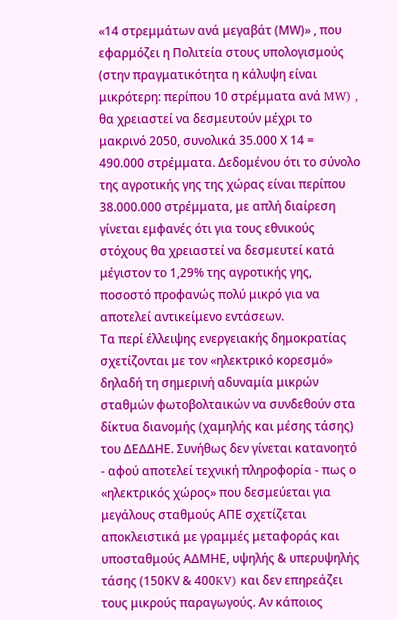«14 στρεμμάτων ανά μεγαβάτ (ΜW)» , που εφαρμόζει η Πολιτεία στους υπολογισμούς (στην πραγματικότητα η κάλυψη είναι μικρότερη: περίπου 10 στρέμματα ανά MW) , θα χρειαστεί να δεσμευτούν μέχρι το μακρινό 2050, συνολικά 35.000 Χ 14 = 490.000 στρέμματα. Δεδομένου ότι το σύνολο της αγροτικής γης της χώρας είναι περίπου 38.000.000 στρέμματα, με απλή διαίρεση γίνεται εμφανές ότι για τους εθνικούς στόχους θα χρειαστεί να δεσμευτεί κατά μέγιστον το 1,29% της αγροτικής γης, ποσοστό προφανώς πολύ μικρό για να αποτελεί αντικείμενο εντάσεων.
Τα περί έλλειψης ενεργειακής δημοκρατίας σχετίζονται με τον «ηλεκτρικό κορεσμό» δηλαδή τη σημερινή αδυναμία μικρών σταθμών φωτοβολταικών να συνδεθούν στα δίκτυα διανομής (χαμηλής και μέσης τάσης) του ΔΕΔΔΗΕ. Συνήθως δεν γίνεται κατανοητό - αφού αποτελεί τεχνική πληροφορία - πως ο «ηλεκτρικός χώρος» που δεσμεύεται για μεγάλους σταθμούς ΑΠΕ σχετίζεται αποκλειστικά με γραμμές μεταφοράς και υποσταθμούς ΑΔΜΗΕ, υψηλής & υπερυψηλής τάσης (150ΚV & 400KV) και δεν επηρεάζει τους μικρούς παραγωγούς. Αν κάποιος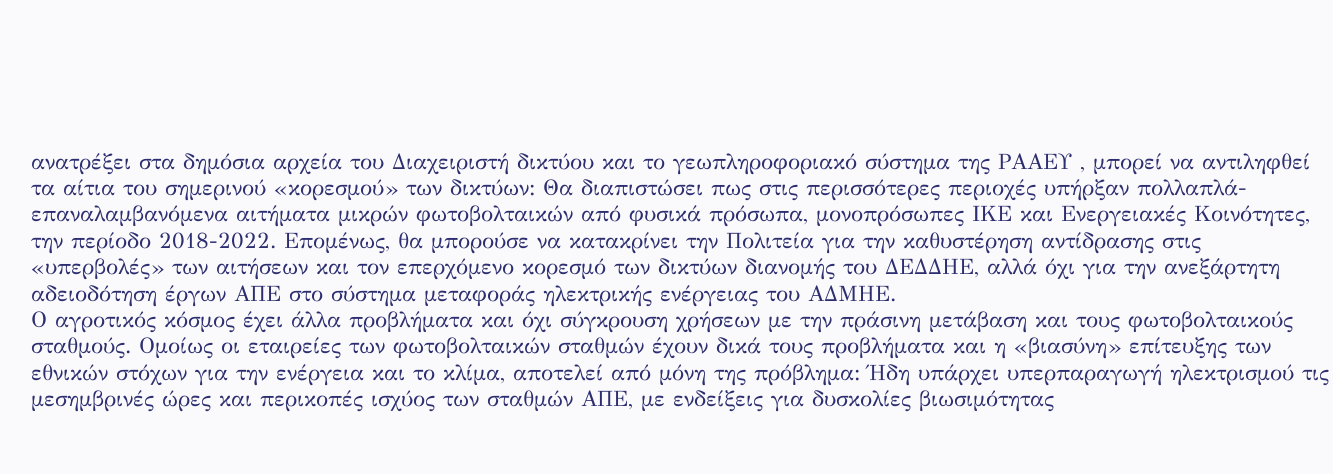ανατρέξει στα δημόσια αρχεία του Διαχειριστή δικτύου και το γεωπληροφοριακό σύστημα της ΡΑΑΕΥ , μπορεί να αντιληφθεί τα αίτια του σημερινού «κορεσμού» των δικτύων: Θα διαπιστώσει πως στις περισσότερες περιοχές υπήρξαν πολλαπλά-επαναλαμβανόμενα αιτήματα μικρών φωτοβολταικών από φυσικά πρόσωπα, μονοπρόσωπες ΙΚΕ και Ενεργειακές Κοινότητες, την περίοδο 2018-2022. Επομένως, θα μπορούσε να κατακρίνει την Πολιτεία για την καθυστέρηση αντίδρασης στις «υπερβολές» των αιτήσεων και τον επερχόμενο κορεσμό των δικτύων διανομής του ΔΕΔΔΗΕ, αλλά όχι για την ανεξάρτητη αδειοδότηση έργων ΑΠΕ στο σύστημα μεταφοράς ηλεκτρικής ενέργειας του ΑΔΜΗΕ.
Ο αγροτικός κόσμος έχει άλλα προβλήματα και όχι σύγκρουση χρήσεων με την πράσινη μετάβαση και τους φωτοβολταικούς σταθμούς. Ομοίως οι εταιρείες των φωτοβολταικών σταθμών έχουν δικά τους προβλήματα και η «βιασύνη» επίτευξης των εθνικών στόχων για την ενέργεια και το κλίμα, αποτελεί από μόνη της πρόβλημα: Ήδη υπάρχει υπερπαραγωγή ηλεκτρισμού τις μεσημβρινές ώρες και περικοπές ισχύος των σταθμών ΑΠΕ, με ενδείξεις για δυσκολίες βιωσιμότητας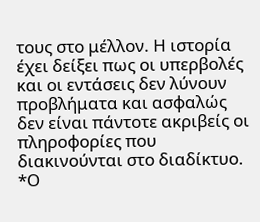τους στο μέλλον. Η ιστορία έχει δείξει πως οι υπερβολές και οι εντάσεις δεν λύνουν προβλήματα και ασφαλώς δεν είναι πάντοτε ακριβείς οι πληροφορίες που διακινούνται στο διαδίκτυο.
*Ο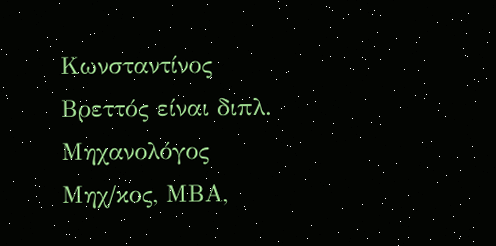Κωνσταντίνος Βρεττός είναι διπλ. Μηχανολόγος Μηχ/κος, ΜΒΑ,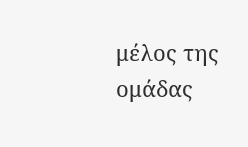μέλος της ομάδας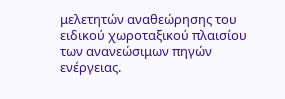μελετητών αναθεώρησης του ειδικού χωροταξικού πλαισίου των ανανεώσιμων πηγών ενέργειας.